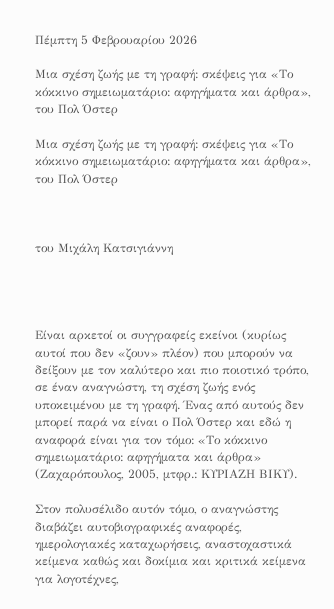Πέμπτη 5 Φεβρουαρίου 2026

Μια σχέση ζωής με τη γραφή: σκέψεις για «Το κόκκινο σημειωματάριο: αφηγήματα και άρθρα», του Πολ Όστερ

Μια σχέση ζωής με τη γραφή: σκέψεις για «Το κόκκινο σημειωματάριο: αφηγήματα και άρθρα», του Πολ Όστερ



του Μιχάλη Κατσιγιάννη




Είναι αρκετοί οι συγγραφείς εκείνοι (κυρίως αυτοί που δεν «ζουν» πλέον) που μπορούν να δείξουν με τον καλύτερο και πιο ποιοτικό τρόπο, σε έναν αναγνώστη, τη σχέση ζωής ενός υποκειμένου με τη γραφή. Ένας από αυτούς δεν μπορεί παρά να είναι ο Πολ Όστερ και εδώ η αναφορά είναι για τον τόμο: «Το κόκκινο σημειωματάριο: αφηγήματα και άρθρα» (Ζαχαρόπουλος, 2005, μτφρ.: ΚΥΡΙΑΖΗ ΒΙΚΥ).

Στον πολυσέλιδο αυτόν τόμο, ο αναγνώστης διαβάζει αυτοβιογραφικές αναφορές, ημερολογιακές καταχωρήσεις, αναστοχαστικά κείμενα καθώς και δοκίμια και κριτικά κείμενα για λογοτέχνες,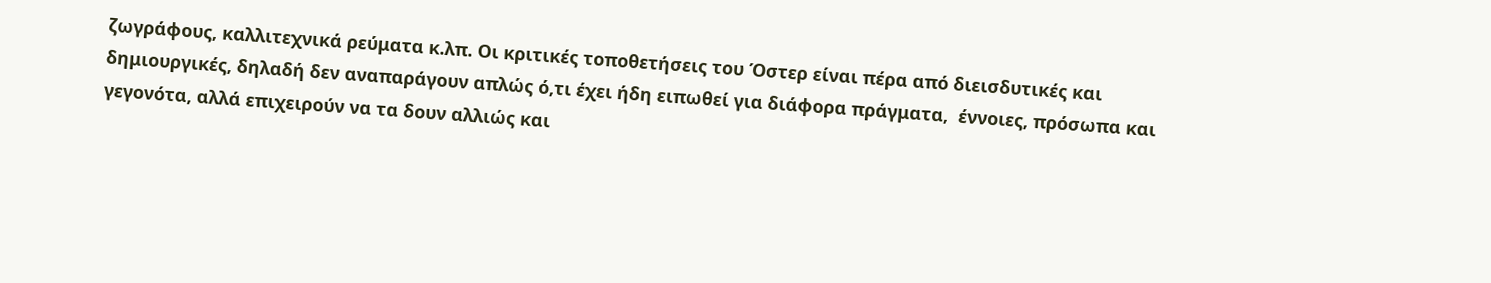ζωγράφους, καλλιτεχνικά ρεύματα κ.λπ. Οι κριτικές τοποθετήσεις του Όστερ είναι πέρα από διεισδυτικές και δημιουργικές, δηλαδή δεν αναπαράγουν απλώς ό,τι έχει ήδη ειπωθεί για διάφορα πράγματα,  έννοιες, πρόσωπα και γεγονότα, αλλά επιχειρούν να τα δουν αλλιώς και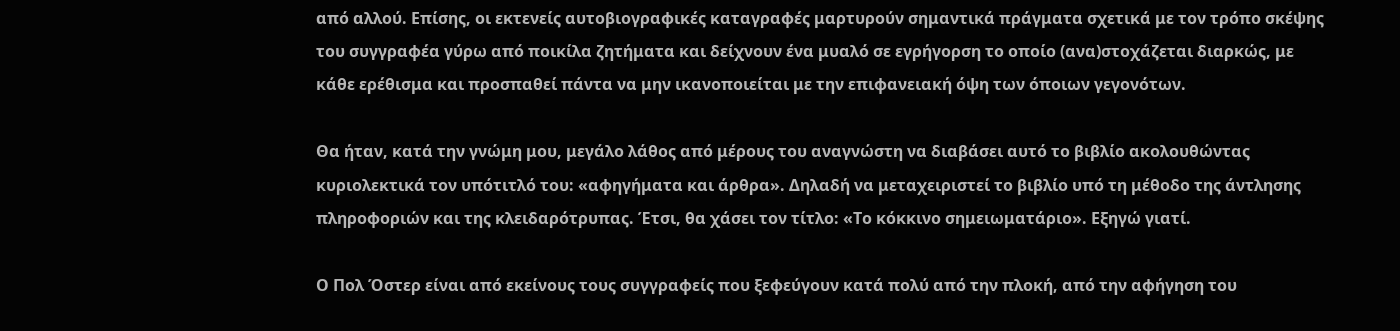από αλλού. Επίσης, οι εκτενείς αυτοβιογραφικές καταγραφές μαρτυρούν σημαντικά πράγματα σχετικά με τον τρόπο σκέψης του συγγραφέα γύρω από ποικίλα ζητήματα και δείχνουν ένα μυαλό σε εγρήγορση το οποίο (ανα)στοχάζεται διαρκώς, με κάθε ερέθισμα και προσπαθεί πάντα να μην ικανοποιείται με την επιφανειακή όψη των όποιων γεγονότων.

Θα ήταν, κατά την γνώμη μου, μεγάλο λάθος από μέρους του αναγνώστη να διαβάσει αυτό το βιβλίο ακολουθώντας κυριολεκτικά τον υπότιτλό του: «αφηγήματα και άρθρα». Δηλαδή να μεταχειριστεί το βιβλίο υπό τη μέθοδο της άντλησης πληροφοριών και της κλειδαρότρυπας. Έτσι, θα χάσει τον τίτλο: «Το κόκκινο σημειωματάριο». Εξηγώ γιατί.

Ο Πολ Όστερ είναι από εκείνους τους συγγραφείς που ξεφεύγουν κατά πολύ από την πλοκή, από την αφήγηση του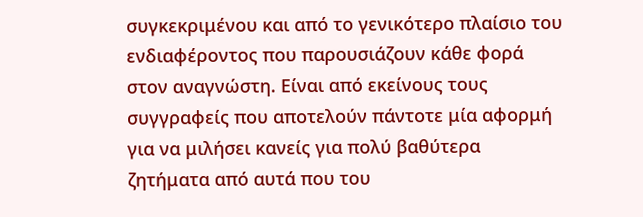συγκεκριμένου και από το γενικότερο πλαίσιο του ενδιαφέροντος που παρουσιάζουν κάθε φορά στον αναγνώστη. Είναι από εκείνους τους συγγραφείς που αποτελούν πάντοτε μία αφορμή για να μιλήσει κανείς για πολύ βαθύτερα ζητήματα από αυτά που του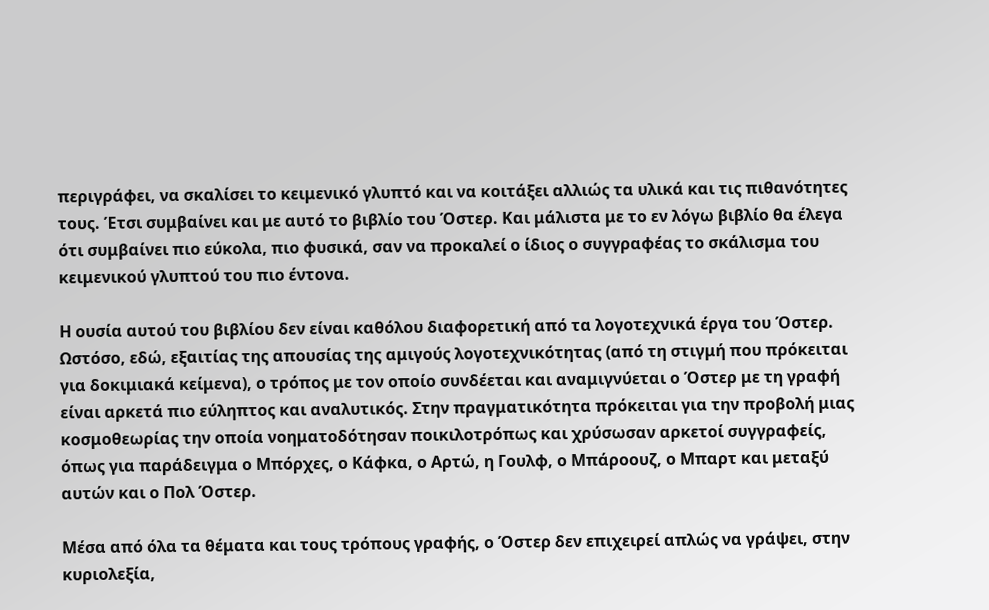περιγράφει, να σκαλίσει το κειμενικό γλυπτό και να κοιτάξει αλλιώς τα υλικά και τις πιθανότητες τους. Έτσι συμβαίνει και με αυτό το βιβλίο του Όστερ. Και μάλιστα με το εν λόγω βιβλίο θα έλεγα ότι συμβαίνει πιο εύκολα, πιο φυσικά, σαν να προκαλεί ο ίδιος ο συγγραφέας το σκάλισμα του κειμενικού γλυπτού του πιο έντονα.

Η ουσία αυτού του βιβλίου δεν είναι καθόλου διαφορετική από τα λογοτεχνικά έργα του Όστερ. Ωστόσο, εδώ, εξαιτίας της απουσίας της αμιγούς λογοτεχνικότητας (από τη στιγμή που πρόκειται για δοκιμιακά κείμενα), ο τρόπος με τον οποίο συνδέεται και αναμιγνύεται ο Όστερ με τη γραφή είναι αρκετά πιο εύληπτος και αναλυτικός. Στην πραγματικότητα πρόκειται για την προβολή μιας κοσμοθεωρίας την οποία νοηματοδότησαν ποικιλοτρόπως και χρύσωσαν αρκετοί συγγραφείς, όπως για παράδειγμα ο Μπόρχες, ο Κάφκα, ο Αρτώ, η Γουλφ, ο Μπάροουζ, ο Μπαρτ και μεταξύ αυτών και ο Πολ Όστερ.

Μέσα από όλα τα θέματα και τους τρόπους γραφής, ο Όστερ δεν επιχειρεί απλώς να γράψει, στην κυριολεξία,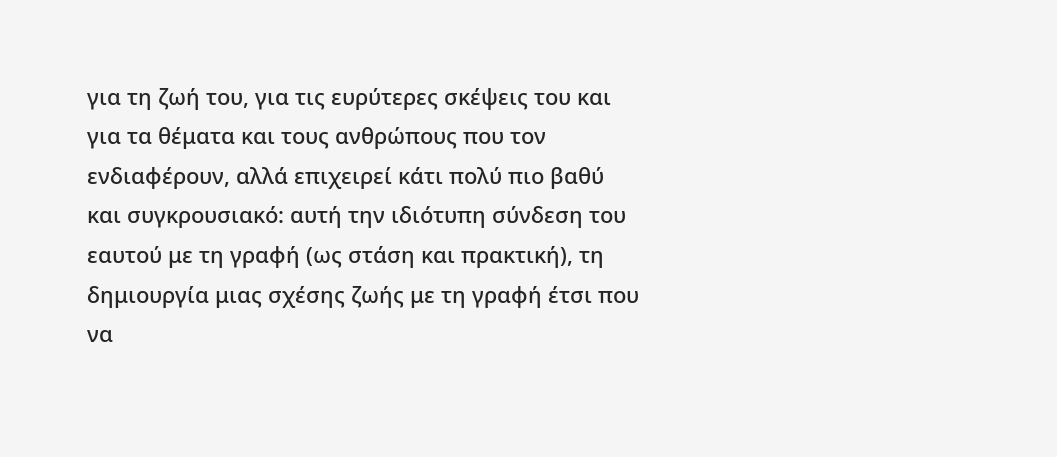για τη ζωή του, για τις ευρύτερες σκέψεις του και για τα θέματα και τους ανθρώπους που τον ενδιαφέρουν, αλλά επιχειρεί κάτι πολύ πιο βαθύ και συγκρουσιακό: αυτή την ιδιότυπη σύνδεση του εαυτού με τη γραφή (ως στάση και πρακτική), τη δημιουργία μιας σχέσης ζωής με τη γραφή έτσι που να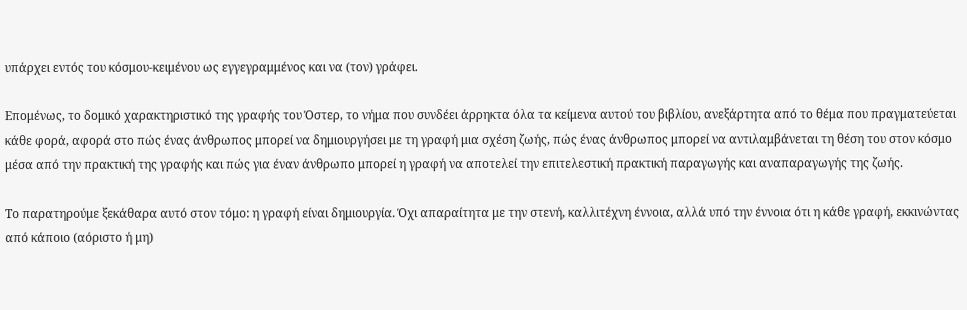υπάρχει εντός του κόσμου-κειμένου ως εγγεγραμμένος και να (τον) γράφει.

Επομένως, το δομικό χαρακτηριστικό της γραφής του Όστερ, το νήμα που συνδέει άρρηκτα όλα τα κείμενα αυτού του βιβλίου, ανεξάρτητα από το θέμα που πραγματεύεται κάθε φορά, αφορά στο πώς ένας άνθρωπος μπορεί να δημιουργήσει με τη γραφή μια σχέση ζωής, πώς ένας άνθρωπος μπορεί να αντιλαμβάνεται τη θέση του στον κόσμο μέσα από την πρακτική της γραφής και πώς για έναν άνθρωπο μπορεί η γραφή να αποτελεί την επιτελεστική πρακτική παραγωγής και αναπαραγωγής της ζωής.

Το παρατηρούμε ξεκάθαρα αυτό στον τόμο: η γραφή είναι δημιουργία. Όχι απαραίτητα με την στενή, καλλιτέχνη έννοια, αλλά υπό την έννοια ότι η κάθε γραφή, εκκινώντας από κάποιο (αόριστο ή μη)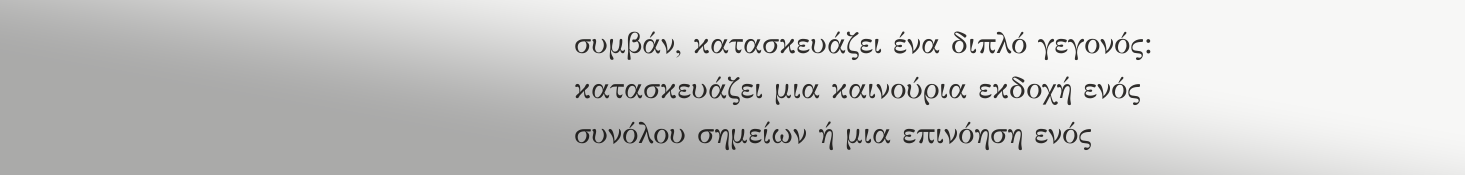συμβάν, κατασκευάζει ένα διπλό γεγονός: κατασκευάζει μια καινούρια εκδοχή ενός συνόλου σημείων ή μια επινόηση ενός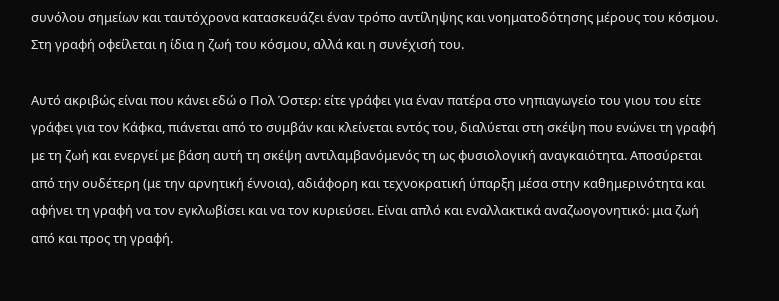συνόλου σημείων και ταυτόχρονα κατασκευάζει έναν τρόπο αντίληψης και νοηματοδότησης μέρους του κόσμου. Στη γραφή οφείλεται η ίδια η ζωή του κόσμου, αλλά και η συνέχισή του.

Αυτό ακριβώς είναι που κάνει εδώ ο Πολ Όστερ: είτε γράφει για έναν πατέρα στο νηπιαγωγείο του γιου του είτε γράφει για τον Κάφκα, πιάνεται από το συμβάν και κλείνεται εντός του, διαλύεται στη σκέψη που ενώνει τη γραφή με τη ζωή και ενεργεί με βάση αυτή τη σκέψη αντιλαμβανόμενός τη ως φυσιολογική αναγκαιότητα. Αποσύρεται από την ουδέτερη (με την αρνητική έννοια), αδιάφορη και τεχνοκρατική ύπαρξη μέσα στην καθημερινότητα και αφήνει τη γραφή να τον εγκλωβίσει και να τον κυριεύσει. Είναι απλό και εναλλακτικά αναζωογονητικό: μια ζωή από και προς τη γραφή.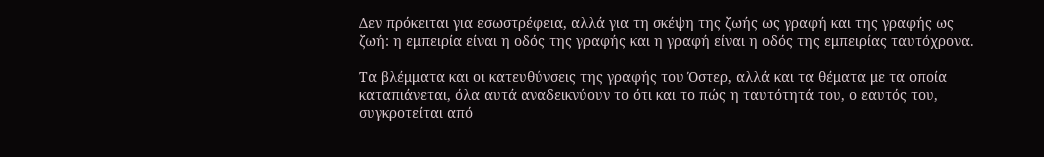Δεν πρόκειται για εσωστρέφεια, αλλά για τη σκέψη της ζωής ως γραφή και της γραφής ως ζωή: η εμπειρία είναι η οδός της γραφής και η γραφή είναι η οδός της εμπειρίας ταυτόχρονα.

Τα βλέμματα και οι κατευθύνσεις της γραφής του Όστερ, αλλά και τα θέματα με τα οποία καταπιάνεται, όλα αυτά αναδεικνύουν το ότι και το πώς η ταυτότητά του, ο εαυτός του, συγκροτείται από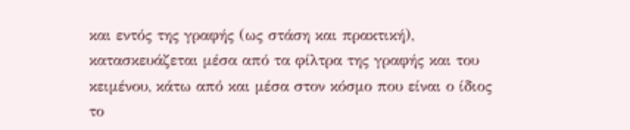και εντός της γραφής (ως στάση και πρακτική), κατασκευάζεται μέσα από τα φίλτρα της γραφής και του κειμένου, κάτω από και μέσα στον κόσμο που είναι ο ίδιος το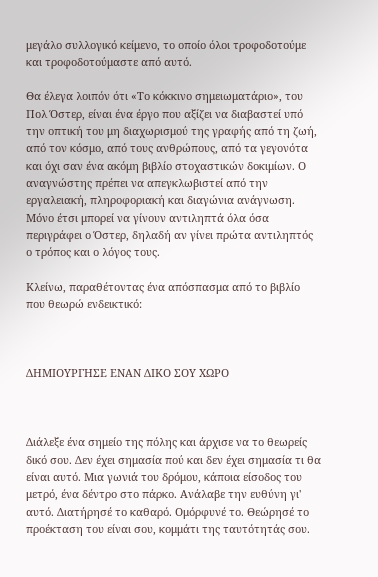μεγάλο συλλογικό κείμενο, το οποίο όλοι τροφοδοτούμε και τροφοδοτούμαστε από αυτό.

Θα έλεγα λοιπόν ότι «Το κόκκινο σημειωματάριο», του Πολ Όστερ, είναι ένα έργο που αξίζει να διαβαστεί υπό την οπτική του μη διαχωρισμού της γραφής από τη ζωή, από τον κόσμο, από τους ανθρώπους, από τα γεγονότα και όχι σαν ένα ακόμη βιβλίο στοχαστικών δοκιμίων. Ο αναγνώστης πρέπει να απεγκλωβιστεί από την εργαλειακή, πληροφοριακή και διαγώνια ανάγνωση. Μόνο έτσι μπορεί να γίνουν αντιληπτά όλα όσα περιγράφει ο Όστερ, δηλαδή αν γίνει πρώτα αντιληπτός ο τρόπος και ο λόγος τους.

Κλείνω, παραθέτοντας ένα απόσπασμα από το βιβλίο που θεωρώ ενδεικτικό:



ΔΗΜΙΟΥΡΓΗΣΕ ΕΝΑΝ ΔΙΚΟ ΣΟΥ ΧΩΡΟ



Διάλεξε ένα σημείο της πόλης και άρχισε να το θεωρείς δικό σου. Δεν έχει σημασία πού και δεν έχει σημασία τι θα είναι αυτό. Μια γωνιά του δρόμου, κάποια είσοδος του μετρό, ένα δέντρο στο πάρκο. Ανάλαβε την ευθύνη γι' αυτό. Διατήρησέ το καθαρό. Ομόρφυνέ το. Θεώρησέ το προέκταση του είναι σου, κομμάτι της ταυτότητάς σου.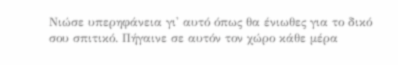Νιώσε υπερηφάνεια γι' αυτό όπως θα ένιωθες για το δικό σου σπιτικό. Πήγαινε σε αυτόν τον χώρο κάθε μέρα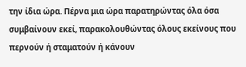την ίδια ώρα. Πέρνα μια ώρα παρατηρώντας όλα όσα συμβαίνουν εκεί, παρακολουθώντας όλους εκείνους που περνούν ή σταματούν ή κάνουν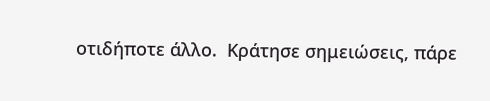οτιδήποτε άλλο.  Κράτησε σημειώσεις, πάρε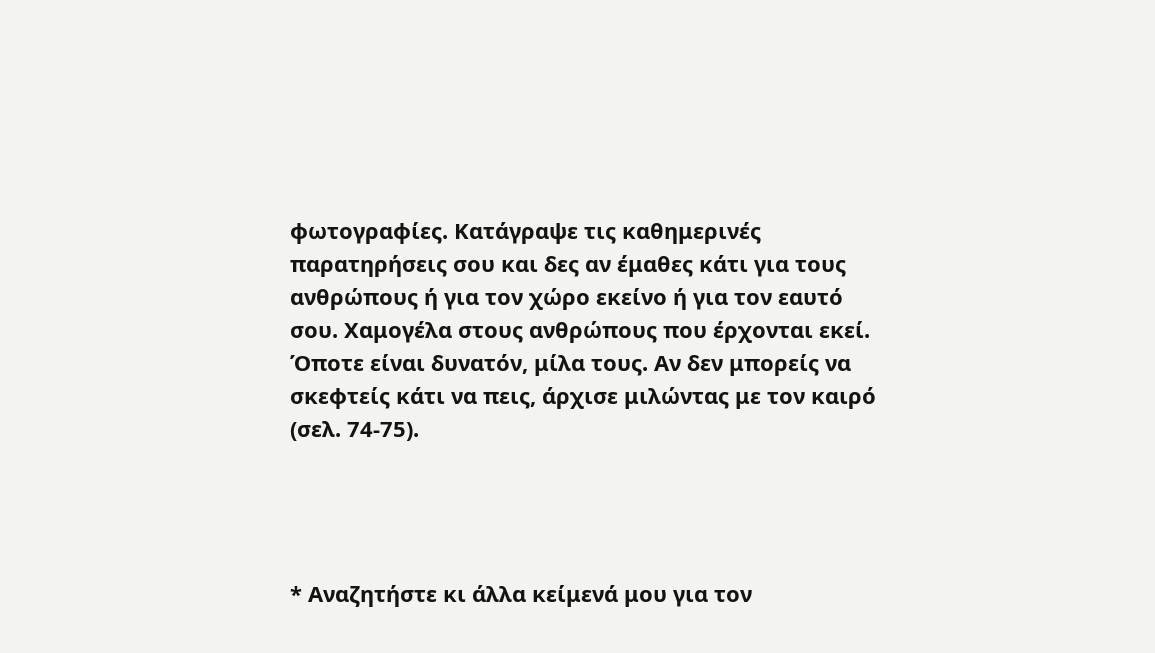φωτογραφίες. Κατάγραψε τις καθημερινές παρατηρήσεις σου και δες αν έμαθες κάτι για τους ανθρώπους ή για τον χώρο εκείνο ή για τον εαυτό σου. Χαμογέλα στους ανθρώπους που έρχονται εκεί. Όποτε είναι δυνατόν, μίλα τους. Αν δεν μπορείς να σκεφτείς κάτι να πεις, άρχισε μιλώντας με τον καιρό (σελ. 74-75).




* Αναζητήστε κι άλλα κείμενά μου για τον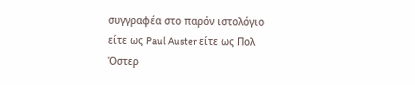συγγραφέα στο παρόν ιστολόγιο είτε ως Paul Auster είτε ως Πολ Όστερ